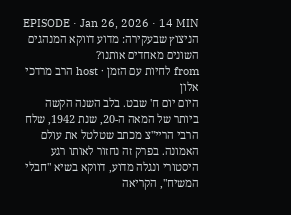EPISODE · Jan 26, 2026 · 14 MIN
הניצוץ שבעקירה: מדוע דווקא המנהגים השונים מאחדים אותנו?
from לחיות עם הזמן · host הרב מרדכי אלון
היום יום ח' שבט. בלב השנה הקשה ביותר של המאה ה-20, שנת 1942, שלח הרבי הריי"צ מכתב שטלטל את עולם האמונה. בפרק זה נחזור לאותו רגע היסטורי ונגלה מדוע, דווקא בשיא "חבלי המשיח", הקריאה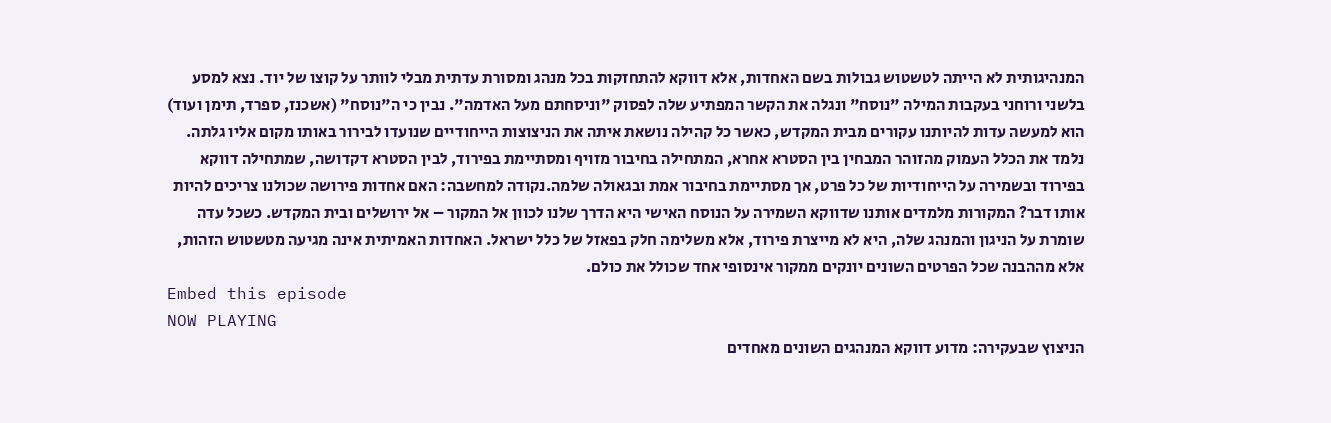המנהיגותית לא הייתה לטשטוש גבולות בשם האחדות, אלא דווקא להתחזקות בכל מנהג ומסורת עדתית מבלי לוותר על קוצו של יוד. נצא למסע בלשני ורוחני בעקבות המילה "נוסח" ונגלה את הקשר המפתיע שלה לפסוק "וניסחתם מעל האדמה". נבין כי ה"נוסח" (אשכנז, ספרד, תימן ועוד) הוא למעשה עדות להיותנו עקורים מבית המקדש, כאשר כל קהילה נושאת איתה את הניצוצות הייחודיים שנועדו לבירור באותו מקום אליו גלתה. נלמד את הכלל העמוק מהזוהר המבחין בין הסטרא אחרא, המתחילה בחיבור מזויף ומסתיימת בפירוד, לבין הסטרא דקדושה, שמתחילה דווקא בפירוד ובשמירה על הייחודיות של כל פרט, אך מסתיימת בחיבור אמת ובגאולה שלמה.נקודה למחשבה: האם אחדות פירושה שכולנו צריכים להיות אותו דבר? המקורות מלמדים אותנו שדווקא השמירה על הנוסח האישי היא הדרך שלנו לכוון אל המקור – אל ירושלים ובית המקדש. כשכל עדה שומרת על הניגון והמנהג שלה, היא לא מייצרת פירוד, אלא משלימה חלק בפאזל של כלל ישראל. האחדות האמיתית אינה מגיעה מטשטוש הזהות, אלא מההבנה שכל הפרטים השונים יונקים ממקור אינסופי אחד שכולל את כולם.
Embed this episode
NOW PLAYING
הניצוץ שבעקירה: מדוע דווקא המנהגים השונים מאחדים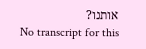אותנו?
No transcript for this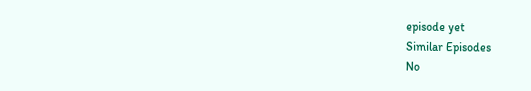episode yet
Similar Episodes
No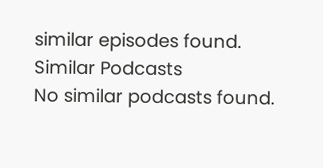similar episodes found.
Similar Podcasts
No similar podcasts found.